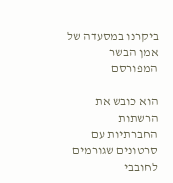ביקרנו במסעדה של אמן הבשר המפורסם

הוא כובש את הרשתות החברתיות עם סרטונים שגורמים לחובבי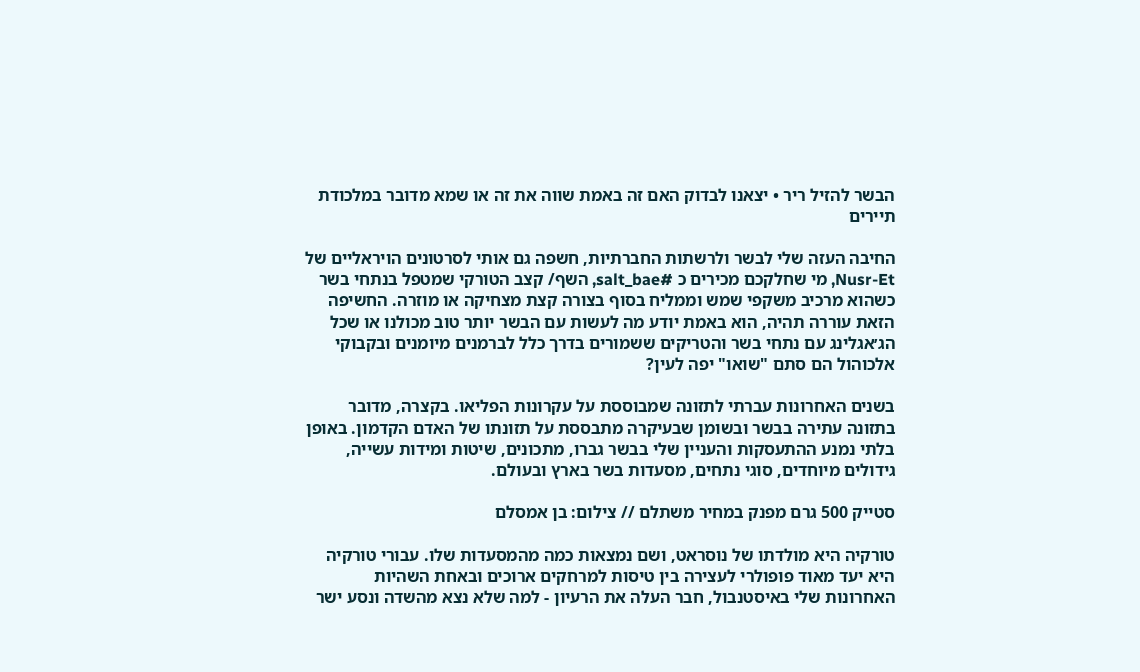הבשר להזיל ריר • יצאנו לבדוק האם זה באמת שווה את זה או שמא מדובר במלכודת תיירים

החיבה העזה שלי לבשר ולרשתות החברתיות, חשפה גם אותי לסרטונים הויראליים של Nusr-Et, מי שחלקכם מכירים כ #salt_bae, השף/ קצב הטורקי שמטפל בנתחי בשר כשהוא מרכיב משקפי שמש וממליח בסוף בצורה קצת מצחיקה או מוזרה. החשיפה הזאת עוררה תהיה, הוא באמת יודע מה לעשות עם הבשר יותר טוב מכולנו או שכל הג׳אגלינג עם נתחי בשר והטריקים ששמורים בדרך כלל לברמנים מיומנים ובקבוקי אלכוהול הם סתם "שואו" יפה לעין?

בשנים האחרונות עברתי לתזונה שמבוססת על עקרונות הפליאו. בקצרה, מדובר בתזונה עתירה בבשר ובשומן שבעיקרה מתבססת על תזונתו של האדם הקדמון. באופן בלתי נמנע ההתעסקות והעניין שלי בבשר גברו, מתכונים, שיטות ומידות עשייה, גידולים מיוחדים, סוגי נתחים, מסעדות בשר בארץ ובעולם.

סטייק 500 גרם מפנק במחיר משתלם // צילום: בן אמסלם

טורקיה היא מולדתו של נוסראט, ושם נמצאות כמה מהמסעדות שלו. עבורי טורקיה היא יעד מאוד פופולרי לעצירה בין טיסות למרחקים ארוכים ובאחת השהיות האחרונות שלי באיסטנבול, חבר העלה את הרעיון - למה שלא נצא מהשדה ונסע ישר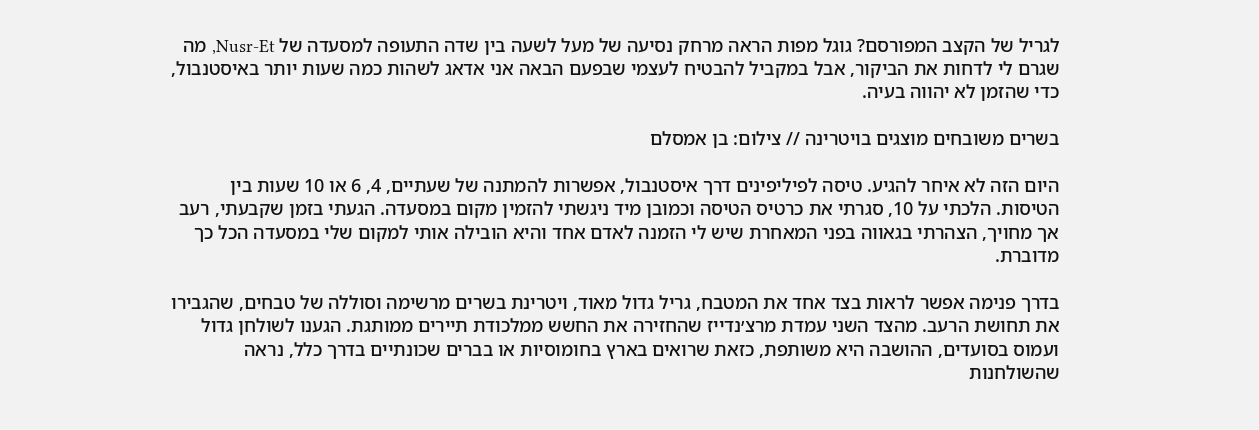לגריל של הקצב המפורסם? גוגל מפות הראה מרחק נסיעה של מעל לשעה בין שדה התעופה למסעדה של Nusr-Et, מה שגרם לי לדחות את הביקור, אבל במקביל להבטיח לעצמי שבפעם הבאה אני אדאג לשהות כמה שעות יותר באיסטנבול, כדי שהזמן לא יהווה בעיה.

בשרים משובחים מוצגים בויטרינה // צילום: בן אמסלם

היום הזה לא איחר להגיע. טיסה לפיליפינים דרך איסטנבול, אפשרות להמתנה של שעתיים, 4, 6 או 10 שעות בין הטיסות. הלכתי על 10, סגרתי את כרטיס הטיסה וכמובן מיד ניגשתי להזמין מקום במסעדה. הגעתי בזמן שקבעתי, רעב אך מחויך, הצהרתי בגאווה בפני המאחרת שיש לי הזמנה לאדם אחד והיא הובילה אותי למקום שלי במסעדה הכל כך מדוברת.

בדרך פנימה אפשר לראות בצד אחד את המטבח, גריל גדול מאוד, ויטרינת בשרים מרשימה וסוללה של טבחים, שהגבירו את תחושת הרעב. מהצד השני עמדת מרצ׳נדייז שהחזירה את החשש ממלכודת תיירים ממותגת. הגענו לשולחן גדול ועמוס בסועדים, ההושבה היא משותפת, כזאת שרואים בארץ בחומוסיות או בברים שכונתיים בדרך כלל, נראה שהשולחנות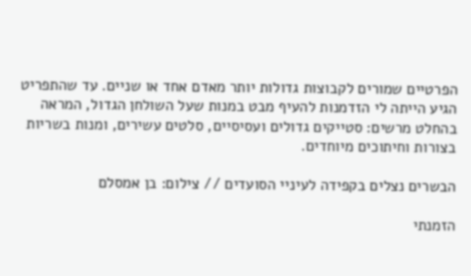הפרטיים שמורים לקבוצות גדולות יותר מאדם אחד או שניים. עד שהתפריט הגיע הייתה לי הזדמנות להעיף מבט במנות שעל השולחן הגדול, המראה בהחלט מרשים: סטייקים גדולים ועסיסיים, סלטים עשירים, ומנות בשריות בצורות וחיתוכים מיוחדים.

הבשרים נצלים בקפידה לעיניי הסועדים // צילום: בן אמסלם

הזמנתי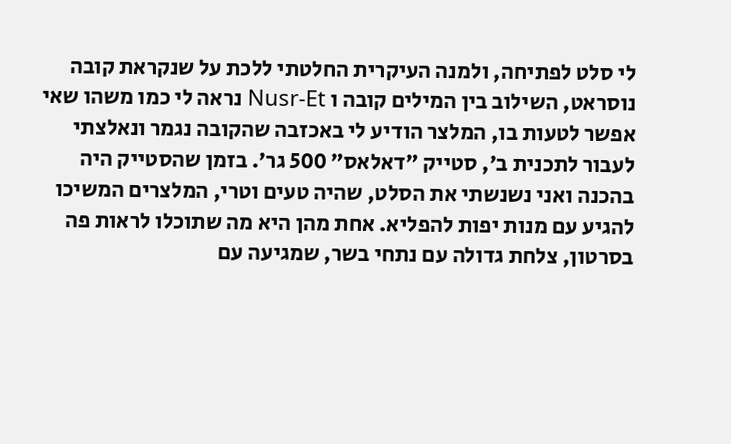לי סלט לפתיחה, ולמנה העיקרית החלטתי ללכת על שנקראת קובה נוסראט, השילוב בין המילים קובה ו Nusr-Et נראה לי כמו משהו שאי אפשר לטעות בו, המלצר הודיע לי באכזבה שהקובה נגמר ונאלצתי לעבור לתכנית ב׳, סטייק ״דאלאס״ 500 גר׳. בזמן שהסטייק היה בהכנה ואני נשנשתי את הסלט, שהיה טעים וטרי, המלצרים המשיכו להגיע עם מנות יפות להפליא. אחת מהן היא מה שתוכלו לראות פה בסרטון, צלחת גדולה עם נתחי בשר, שמגיעה עם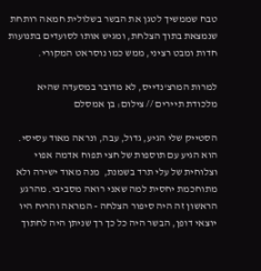טבח שממשיך לטגן את הבשר בשלולית חמאה רותחת שנמצאת בתוך הצלחת, ומגיש אותו לסועדים בתנועות חדות ומבט רציני, ממש כמו נוסראט המקורי.

למרות המרצ'נדייס, לא מדובר במסעדה שהיא מלכודת תיירים // צילום: בן אמסלם

הסטייק שלי הגיע, גדול, עבה, ונראה מאוד עסיסי. הוא הגיע עם תוספות של חצי תפוח אדמה אפוי וצלוחית של עלי תרד בשמנת,  מנה מאוד ישירה ולא מתוחכמת יחסית למה שאני רואה מסביבי. מהרגע הראשון זה היה סיפור הצלחה - המראה והריח היו יוצאי דופן, הבשר היה כל כך רך שניתן היה לחתוך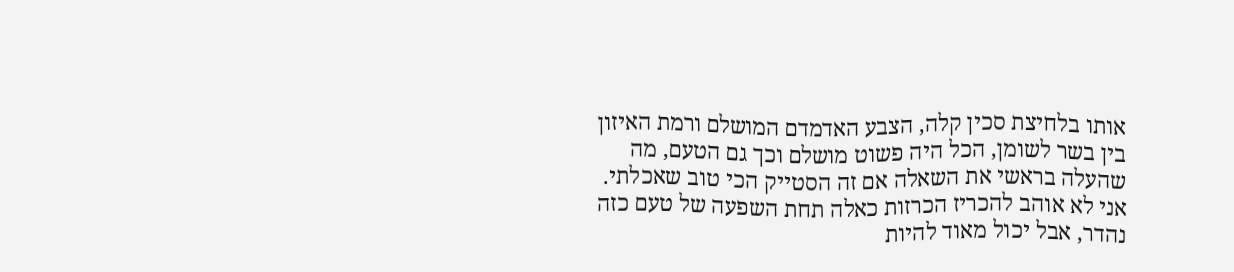אותו בלחיצת סכין קלה, הצבע האדמדם המושלם ורמת האיזון בין בשר לשומן, הכל היה פשוט מושלם וכך גם הטעם, מה שהעלה בראשי את השאלה אם זה הסטייק הכי טוב שאכלתי. אני לא אוהב להכריז הכרזות כאלה תחת השפעה של טעם כזה נהדר, אבל יכול מאוד להיות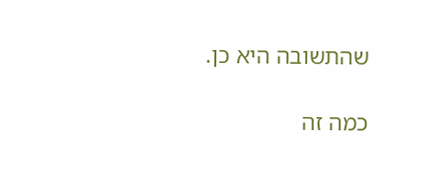שהתשובה היא כן.

כמה זה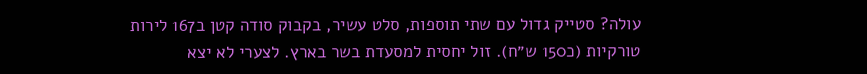עולה? סטייק גדול עם שתי תוספות, סלט עשיר, בקבוק סודה קטן ב167 לירות טורקיות (כ150 ש״ח). זול יחסית למסעדת בשר בארץ. לצערי לא יצא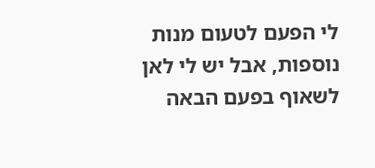לי הפעם לטעום מנות נוספות, אבל יש לי לאן לשאוף בפעם הבאה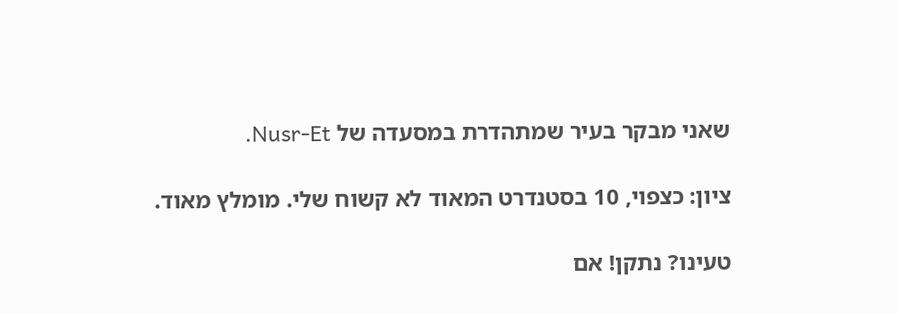שאני מבקר בעיר שמתהדרת במסעדה של Nusr-Et.

ציון: כצפוי, 10 בסטנדרט המאוד לא קשוח שלי. מומלץ מאוד.

טעינו? נתקן! אם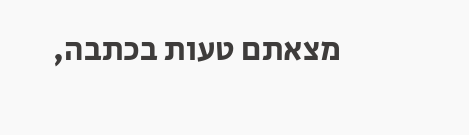מצאתם טעות בכתבה,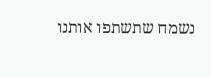נשמח שתשתפו אותנו